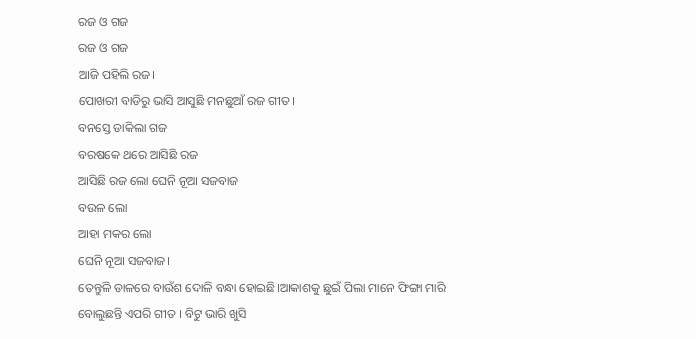ରଜ ଓ ଗଜ
ରଜ ଓ ଗଜ
ଆଜି ପହିଲି ରଜ।
ପୋଖରୀ ବାଡିରୁ ଭାସି ଆସୁଛି ମନଛୁଆଁ ରଜ ଗୀତ।
ବନସ୍ତେ ଡାକିଲା ଗଜ
ବରଷକେ ଥରେ ଆସିଛି ରଜ
ଆସିଛି ରଜ ଲୋ ଘେନି ନୂଆ ସଜବାଜ
ବଉଳ ଲୋ
ଆହା ମକର ଲୋ
ଘେନି ନୂଆ ସଜବାଜ।
ତେନ୍ତୁଳି ଡାଳରେ ବାଉଁଶ ଦୋଳି ବନ୍ଧା ହୋଇଛି।ଆକାଶକୁ ଛୁଇଁ ପିଲା ମାନେ ଫିଙ୍ଗା ମାରି ବୋଲୁଛନ୍ତି ଏପରି ଗୀତ । ବିଟୁ ଭାରି ଖୁସି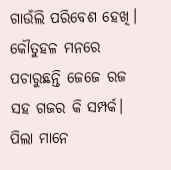ଗାଉଁଲି ପରିବେଶ ହେଖି। କୌତୁହଳ ମନରେ ପଚାରୁଛନ୍ତି ଜେଜେ ରଜ ସହ ଗଜର କି ସମ୍ପର୍କ। ପିଲା ମାନେ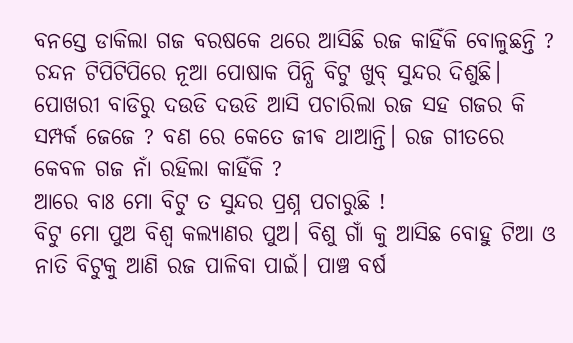ବନସ୍ତେ ଡାକିଲା ଗଜ ବରଷକେ ଥରେ ଆସିଛି ରଜ କାହିଁକି ବୋଳୁଛନ୍ତି ?
ଚନ୍ଦନ ଟିପିଟିପିରେ ନୂଆ ପୋଷାକ ପିନ୍ଧି ବିଟୁ ଖୁବ୍ ସୁନ୍ଦର ଦିଶୁଛି। ପୋଖରୀ ବାଡିରୁ ଦଉଡି ଦଉଡି ଆସି ପଚାରିଲା ରଜ ସହ ଗଜର କି ସମ୍ପର୍କ ଜେଜେ ? ବଣ ରେ କେତେ ଜୀଵ ଥାଆନ୍ତି। ରଜ ଗୀତରେ କେବଳ ଗଜ ନାଁ ରହିଲା କାହିଁକି ?
ଆରେ ବାଃ ମୋ ବିଟୁ ତ ସୁନ୍ଦର ପ୍ରଶ୍ନ ପଚାରୁଛି !
ବିଟୁ ମୋ ପୁଅ ବିଶ୍ୱ କଲ୍ୟାଣର ପୁଅ। ବିଶୁ ଗାଁ କୁ ଆସିଛ ବୋହୁ ଟିଆ ଓ ନାତି ବିଟୁକୁ ଆଣି ରଜ ପାଳିବା ପାଇଁ। ପାଞ୍ଚ ବର୍ଷ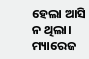ହେଲା ଆସି ନ ଥିଲା। ମ୍ୟାରେଜ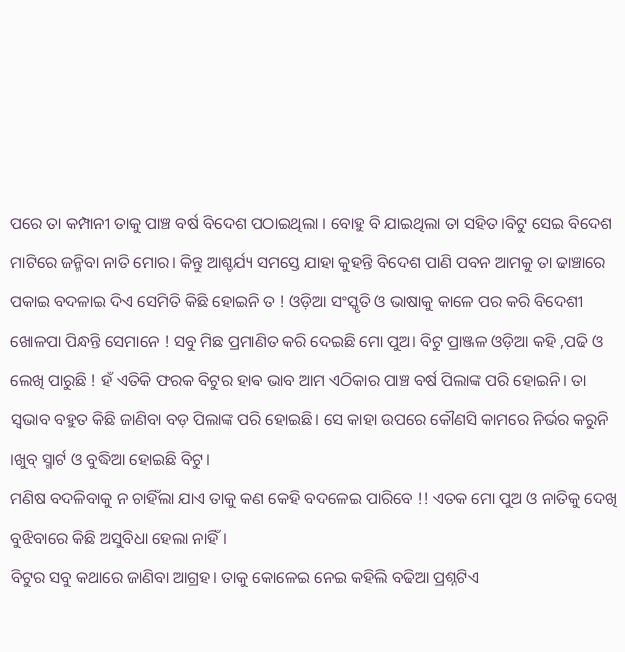ପରେ ତା କମ୍ପାନୀ ତାକୁ ପାଞ୍ଚ ବର୍ଷ ବିଦେଶ ପଠାଇଥିଲା । ବୋହୁ ବି ଯାଇଥିଲା ତା ସହିତ।ବିଟୁ ସେଇ ବିଦେଶ ମାଟିରେ ଜନ୍ମିବା ନାତି ମୋର। କିନ୍ତୁ ଆଶ୍ଚର୍ଯ୍ୟ ସମସ୍ତେ ଯାହା କୁହନ୍ତି ବିଦେଶ ପାଣି ପବନ ଆମକୁ ତା ଢାଞ୍ଚାରେ ପକାଇ ବଦଳାଇ ଦିଏ ସେମିତି କିଛି ହୋଇନି ତ ! ଓଡ଼ିଆ ସଂସ୍କୃତି ଓ ଭାଷାକୁ କାଳେ ପର କରି ବିଦେଶୀ ଖୋଳପା ପିନ୍ଧନ୍ତି ସେମାନେ ! ସବୁ ମିଛ ପ୍ରମାଣିତ କରି ଦେଇଛି ମୋ ପୁଅ। ବିଟୁ ପ୍ରାଞ୍ଜଳ ଓଡ଼ିଆ କହି ,ପଢି ଓ ଲେଖି ପାରୁଛି ! ହଁ ଏତିକି ଫରକ ବିଟୁର ହାଵ ଭାବ ଆମ ଏଠିକାର ପାଞ୍ଚ ବର୍ଷ ପିଲାଙ୍କ ପରି ହୋଇନି। ତା ସ୍ଵଭାବ ବହୁତ କିଛି ଜାଣିବା ବଡ଼ ପିଲାଙ୍କ ପରି ହୋଇଛି। ସେ କାହା ଉପରେ କୌଣସି କାମରେ ନିର୍ଭର କରୁନି ।ଖୁବ୍ ସ୍ମାର୍ଟ ଓ ବୁଦ୍ଧିଆ ହୋଇଛି ବିଟୁ।
ମଣିଷ ବଦଳିବାକୁ ନ ଚାହିଁଲା ଯାଏ ତାକୁ କଣ କେହି ବଦଳେଇ ପାରିବେ !! ଏତକ ମୋ ପୁଅ ଓ ନାତିକୁ ଦେଖି ବୁଝିବାରେ କିଛି ଅସୁବିଧା ହେଲା ନାହିଁ।
ବିଟୁର ସବୁ କଥାରେ ଜାଣିବା ଆଗ୍ରହ। ତାକୁ କୋଳେଇ ନେଇ କହିଲି ବଢିଆ ପ୍ରଶ୍ନଟିଏ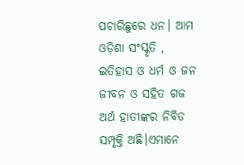ପଚାରିଛୁରେ ଧନ। ଆମ ଓଡ଼ିଶା ସଂସ୍କୃତି , ଇତିହାସ ଓ ଧର୍ମ ଓ ଜନ ଜୀବନ ଓ ସହିତ ଗଜ ଅର୍ଥ ହାତୀଙ୍କର ନିବିଡ ସମ୍ପୃକ୍ତି ଅଛି।ଏମାନେ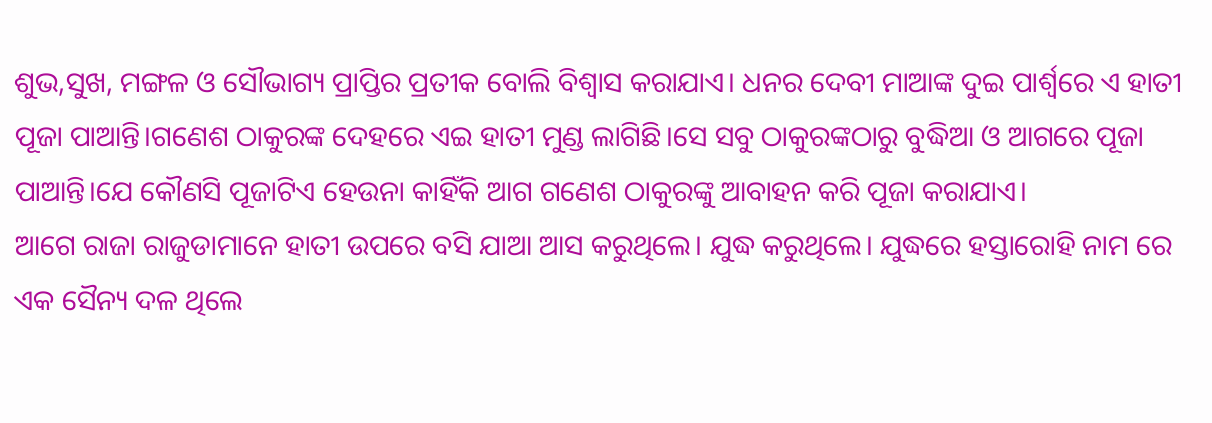ଶୁଭ,ସୁଖ, ମଙ୍ଗଳ ଓ ସୌଭାଗ୍ୟ ପ୍ରାପ୍ତିର ପ୍ରତୀକ ବୋଲି ବିଶ୍ବାସ କରାଯାଏ। ଧନର ଦେବୀ ମାଆଙ୍କ ଦୁଇ ପାର୍ଶ୍ଵରେ ଏ ହାତୀ ପୂଜା ପାଆନ୍ତି।ଗଣେଶ ଠାକୁରଙ୍କ ଦେହରେ ଏଇ ହାତୀ ମୁଣ୍ଡ ଲାଗିଛି।ସେ ସବୁ ଠାକୁରଙ୍କଠାରୁ ବୁଦ୍ଧିଆ ଓ ଆଗରେ ପୂଜା ପାଆନ୍ତି।ଯେ କୌଣସି ପୂଜାଟିଏ ହେଉନା କାହିଁକି ଆଗ ଗଣେଶ ଠାକୁରଙ୍କୁ ଆବାହନ କରି ପୂଜା କରାଯାଏ।
ଆଗେ ରାଜା ରାଜୁଡାମାନେ ହାତୀ ଉପରେ ବସି ଯାଆ ଆସ କରୁଥିଲେ। ଯୁଦ୍ଧ କରୁଥିଲେ। ଯୁଦ୍ଧରେ ହସ୍ତାରୋହି ନାମ ରେ ଏକ ସୈନ୍ୟ ଦଳ ଥିଲେ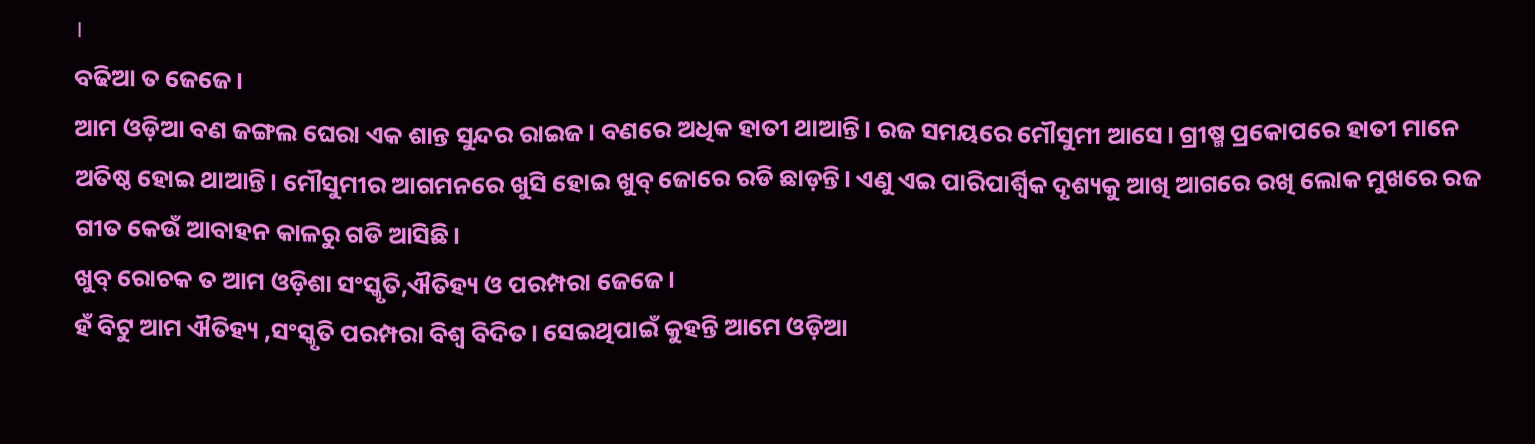।
ବଢିଆ ତ ଜେଜେ।
ଆମ ଓଡ଼ିଆ ବଣ ଜଙ୍ଗଲ ଘେରା ଏକ ଶାନ୍ତ ସୁନ୍ଦର ରାଇଜ। ବଣରେ ଅଧିକ ହାତୀ ଥାଆନ୍ତି। ରଜ ସମୟରେ ମୌସୁମୀ ଆସେ। ଗ୍ରୀଷ୍ମ ପ୍ରକୋପରେ ହାତୀ ମାନେ ଅତିଷ୍ଠ ହୋଇ ଥାଆନ୍ତି। ମୌସୁମୀର ଆଗମନରେ ଖୁସି ହୋଇ ଖୁବ୍ ଜୋରେ ରଡି ଛାଡ଼ନ୍ତି। ଏଣୁ ଏଇ ପାରିପାର୍ଶ୍ବିକ ଦୃଶ୍ୟକୁ ଆଖି ଆଗରେ ରଖି ଲୋକ ମୁଖରେ ରଜ ଗୀତ କେଉଁ ଆବାହନ କାଳରୁ ଗଡି ଆସିଛି।
ଖୁବ୍ ରୋଚକ ତ ଆମ ଓଡ଼ିଶା ସଂସ୍କୃତି,ଐତିହ୍ୟ ଓ ପରମ୍ପରା ଜେଜେ।
ହଁ ବିଟୁ ଆମ ଐତିହ୍ୟ ,ସଂସ୍କୃତି ପରମ୍ପରା ବିଶ୍ୱ ବିଦିତ। ସେଇଥିପାଇଁ କୁହନ୍ତି ଆମେ ଓଡ଼ିଆ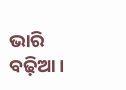ଭାରି ବଢ଼ିଆ।